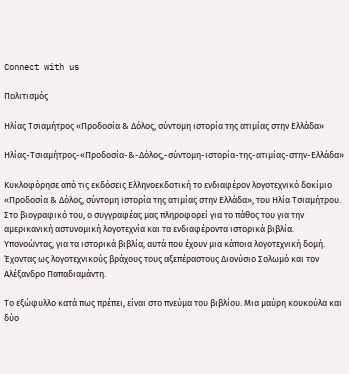Connect with us

Πολιτισμός

Ηλίας Τσιαμήτρος «Προδοσία & Δόλος, σύντομη ιστορία της ατιμίας στην Ελλάδα»

Ηλίας-Τσιαμήτρος-«Προδοσία-&-Δόλος,-σύντομη-ιστορία-της-ατιμίας-στην-Ελλάδα»

Κυκλοφόρησε από τις εκδόσεις Ελληνοεκδοτική το ενδιαφέρον λογοτεχνικό δοκίμιο «Προδοσία & Δόλος, σύντομη ιστορία της ατιμίας στην Ελλάδα», του Ηλία Τσιαμήτρου. Στο βιογραφικό του, ο συγγραφέας μας πληροφορεί για το πάθος του για την αμερικανική αστυνομική λογοτεχνία και τα ενδιαφέροντα ιστορικά βιβλία. Υπονοώντας, για τα ιστορικά βιβλία, αυτά που έχουν μια κάποια λογοτεχνική δομή. Έχοντας ως λογοτεχνικούς βράχους τους αξεπέραστους Διονύσιο Σολωμό και τον Αλέξανδρο Παπαδιαμάντη.

Το εξώφυλλο κατά πως πρέπει, είναι στο πνεύμα του βιβλίου. Μια μαύρη κουκούλα και δύο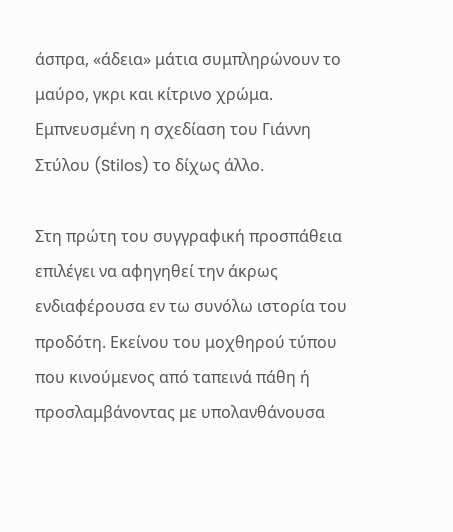άσπρα, «άδεια» μάτια συμπληρώνουν το μαύρο, γκρι και κίτρινο χρώμα. Εμπνευσμένη η σχεδίαση του Γιάννη Στύλου (Stilos) το δίχως άλλο.

Στη πρώτη του συγγραφική προσπάθεια επιλέγει να αφηγηθεί την άκρως ενδιαφέρουσα εν τω συνόλω ιστορία του προδότη. Εκείνου του μοχθηρού τύπου που κινούμενος από ταπεινά πάθη ή προσλαμβάνοντας με υπολανθάνουσα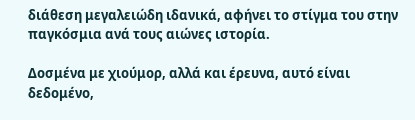διάθεση μεγαλειώδη ιδανικά, αφήνει το στίγμα του στην παγκόσμια ανά τους αιώνες ιστορία.

Δοσμένα με χιούμορ, αλλά και έρευνα, αυτό είναι δεδομένο,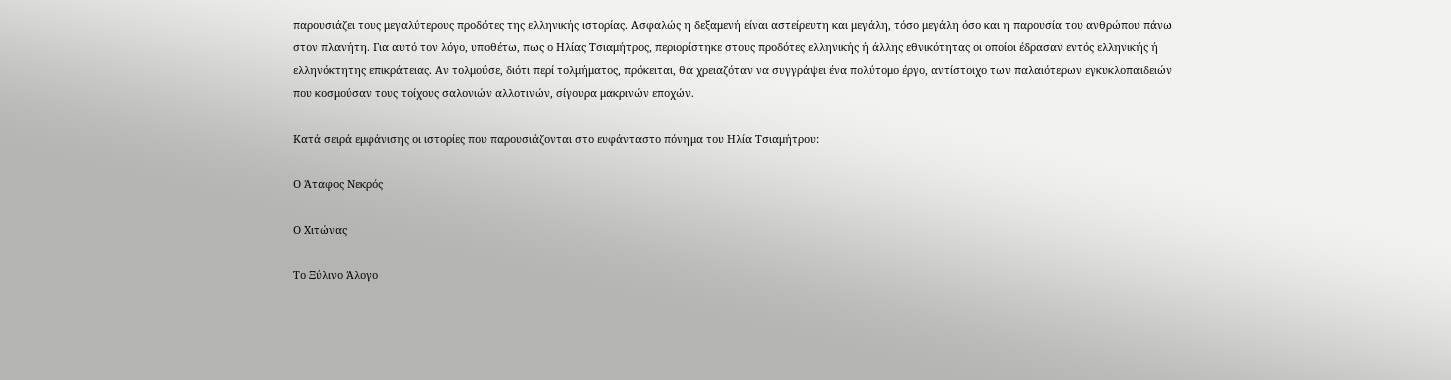παρουσιάζει τους μεγαλύτερους προδότες της ελληνικής ιστορίας. Ασφαλώς η δεξαμενή είναι αστείρευτη και μεγάλη, τόσο μεγάλη όσο και η παρουσία του ανθρώπου πάνω στον πλανήτη. Για αυτό τον λόγο, υποθέτω, πως ο Ηλίας Τσιαμήτρος, περιορίστηκε στους προδότες ελληνικής ή άλλης εθνικότητας οι οποίοι έδρασαν εντός ελληνικής ή ελληνόκτητης επικράτειας. Αν τολμούσε, διότι περί τολμήματος, πρόκειται, θα χρειαζόταν να συγγράψει ένα πολύτομο έργο, αντίστοιχο των παλαιότερων εγκυκλοπαιδειών που κοσμούσαν τους τοίχους σαλονιών αλλοτινών, σίγουρα μακρινών εποχών.

Κατά σειρά εμφάνισης οι ιστορίες που παρουσιάζονται στο ευφάνταστο πόνημα του Ηλία Τσιαμήτρου:

Ο Άταφος Νεκρός

Ο Χιτώνας

Το Ξύλινο Άλογο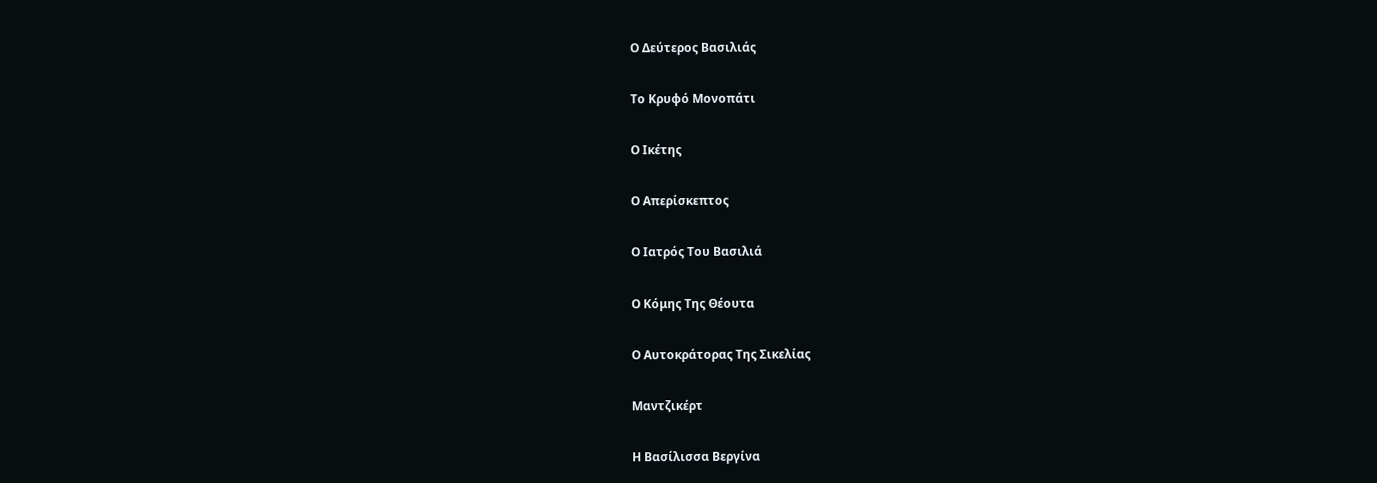Ο Δεύτερος Βασιλιάς

Το Κρυφό Μονοπάτι

Ο Ικέτης

Ο Απερίσκεπτος

Ο Ιατρός Του Βασιλιά

Ο Κόμης Της Θέουτα

Ο Αυτοκράτορας Της Σικελίας

Μαντζικέρτ

Η Βασίλισσα Βεργίνα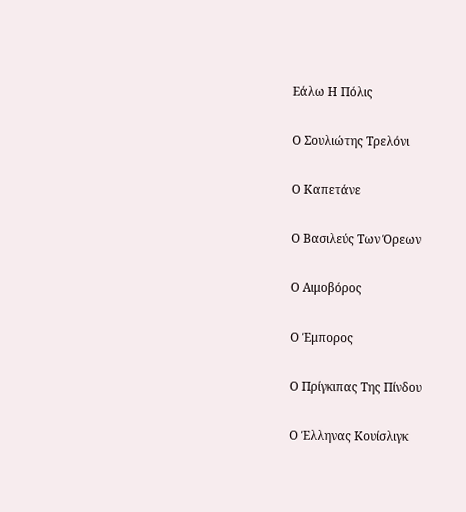Εάλω Η Πόλις

Ο Σουλιώτης Τρελόνι

Ο Καπετάνε

Ο Βασιλεύς Των Όρεων

Ο Αιμοβόρος

Ο Έμπορος

Ο Πρίγκιπας Της Πίνδου

Ο Έλληνας Κουίσλιγκ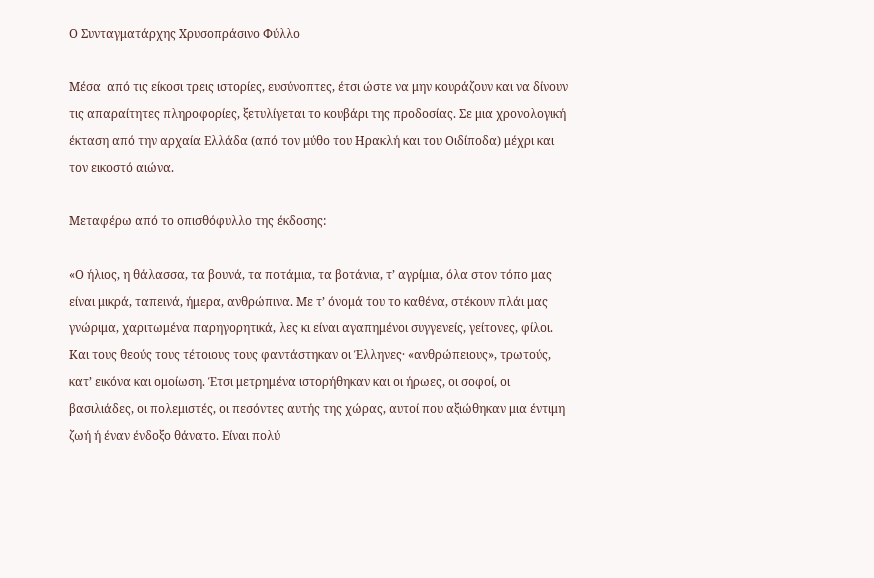Ο Συνταγματάρχης Χρυσοπράσινο Φύλλο

Μέσα  από τις είκοσι τρεις ιστορίες, ευσύνοπτες, έτσι ώστε να μην κουράζουν και να δίνουν τις απαραίτητες πληροφορίες, ξετυλίγεται το κουβάρι της προδοσίας. Σε μια χρονολογική έκταση από την αρχαία Ελλάδα (από τον μύθο του Ηρακλή και του Οιδίποδα) μέχρι και τον εικοστό αιώνα.

Μεταφέρω από το οπισθόφυλλο της έκδοσης:

«Ο ήλιος, η θάλασσα, τα βουνά, τα ποτάμια, τα βοτάνια, τ’ αγρίμια, όλα στον τόπο μας είναι μικρά, ταπεινά, ήμερα, ανθρώπινα. Με τ’ όνομά του το καθένα, στέκουν πλάι μας γνώριμα, χαριτωμένα παρηγορητικά, λες κι είναι αγαπημένοι συγγενείς, γείτονες, φίλοι. Και τους θεούς τους τέτοιους τους φαντάστηκαν οι Έλληνες· «ανθρώπειους», τρωτούς, κατ’ εικόνα και ομοίωση. Έτσι μετρημένα ιστορήθηκαν και οι ήρωες, οι σοφοί, οι βασιλιάδες, οι πολεμιστές, οι πεσόντες αυτής της χώρας, αυτοί που αξιώθηκαν μια έντιμη ζωή ή έναν ένδοξο θάνατο. Είναι πολύ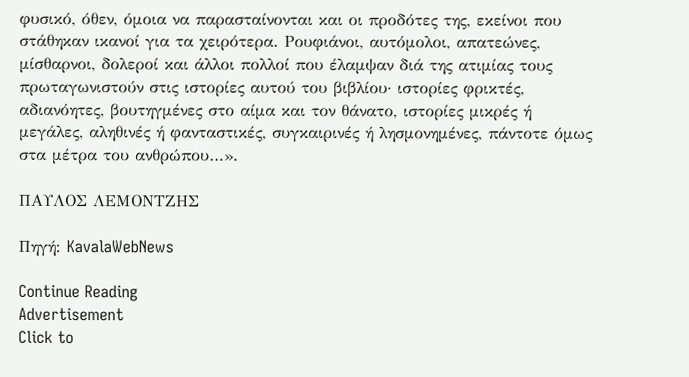φυσικό, όθεν, όμοια να παρασταίνονται και οι προδότες της, εκείνοι που στάθηκαν ικανοί για τα χειρότερα. Ρουφιάνοι, αυτόμολοι, απατεώνες, μίσθαρνοι, δολεροί και άλλοι πολλοί που έλαμψαν διά της ατιμίας τους πρωταγωνιστούν στις ιστορίες αυτού του βιβλίου· ιστορίες φρικτές, αδιανόητες, βουτηγμένες στο αίμα και τον θάνατο, ιστορίες μικρές ή μεγάλες, αληθινές ή φανταστικές, συγκαιρινές ή λησμονημένες, πάντοτε όμως στα μέτρα του ανθρώπου…».

ΠΑΥΛΟΣ ΛΕΜΟΝΤΖΗΣ

Πηγή: KavalaWebNews

Continue Reading
Advertisement
Click to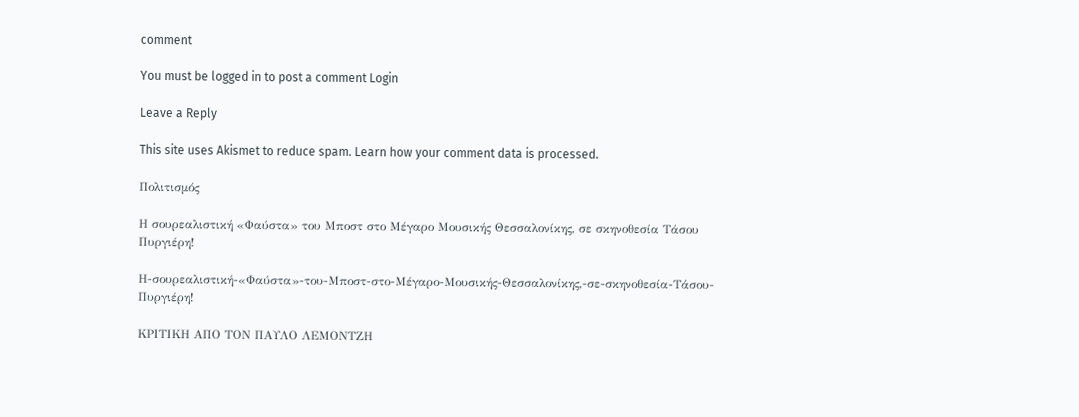comment

You must be logged in to post a comment Login

Leave a Reply

This site uses Akismet to reduce spam. Learn how your comment data is processed.

Πολιτισμός

Η σουρεαλιστική «Φαύστα» του Μποστ στο Μέγαρο Μουσικής Θεσσαλονίκης, σε σκηνοθεσία Τάσου Πυργιέρη!

Η-σουρεαλιστική-«Φαύστα»-του-Μποστ-στο-Μέγαρο-Μουσικής-Θεσσαλονίκης,-σε-σκηνοθεσία-Τάσου-Πυργιέρη!

ΚΡΙΤΙΚΗ ΑΠΟ ΤΟΝ ΠΑΥΛΟ ΛΕΜΟΝΤΖΗ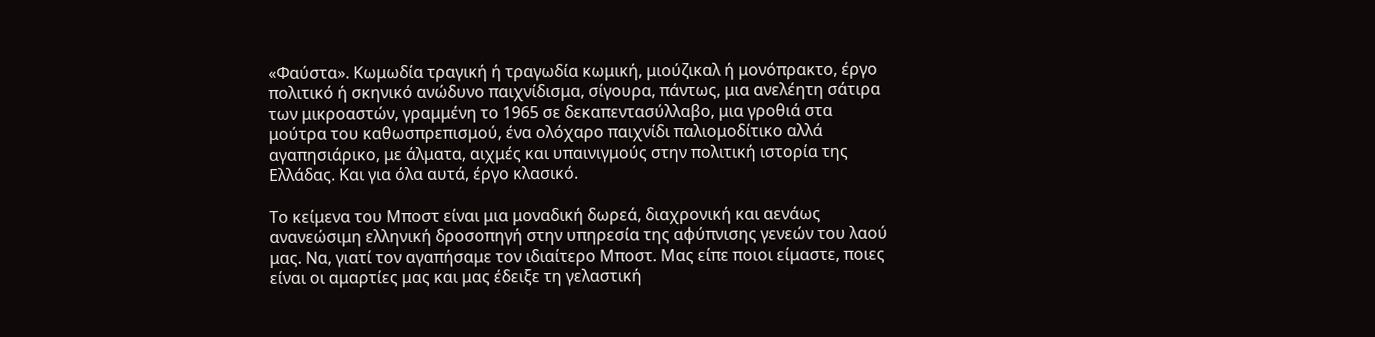«Φαύστα». Κωμωδία τραγική ή τραγωδία κωμική, μιούζικαλ ή μονόπρακτο, έργο πολιτικό ή σκηνικό ανώδυνο παιχνίδισμα, σίγουρα, πάντως, μια ανελέητη σάτιρα των μικροαστών, γραμμένη το 1965 σε δεκαπεντασύλλαβο, μια γροθιά στα μούτρα του καθωσπρεπισμού, ένα ολόχαρο παιχνίδι παλιομοδίτικο αλλά αγαπησιάρικο, με άλματα, αιχμές και υπαινιγμούς στην πολιτική ιστορία της Ελλάδας. Και για όλα αυτά, έργο κλασικό.

Το κείμενα του Μποστ είναι μια μοναδική δωρεά, διαχρονική και αενάως ανανεώσιμη ελληνική δροσοπηγή στην υπηρεσία της αφύπνισης γενεών του λαού μας. Να, γιατί τον αγαπήσαμε τον ιδιαίτερο Μποστ. Μας είπε ποιοι είμαστε, ποιες είναι οι αμαρτίες μας και μας έδειξε τη γελαστική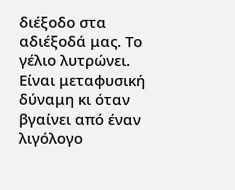διέξοδο στα αδιέξοδά μας. Το γέλιο λυτρώνει. Είναι μεταφυσική δύναμη κι όταν βγαίνει από έναν λιγόλογο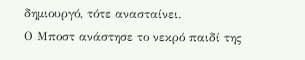δημιουργό, τότε ανασταίνει.
Ο Μποστ ανάστησε το νεκρό παιδί της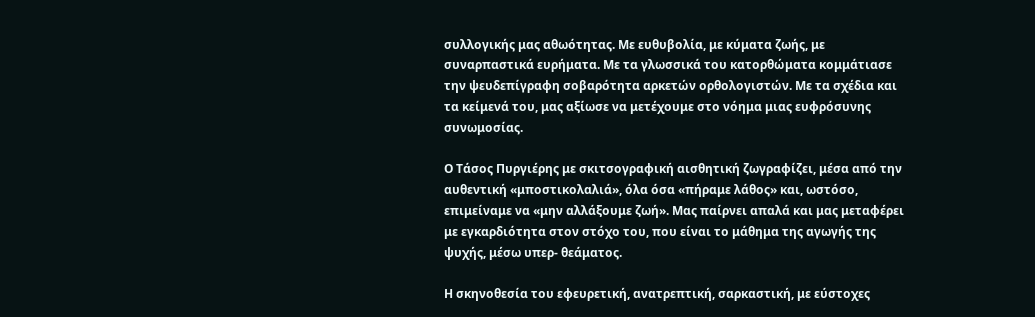συλλογικής μας αθωότητας. Με ευθυβολία, με κύματα ζωής, με συναρπαστικά ευρήματα. Με τα γλωσσικά του κατορθώματα κομμάτιασε την ψευδεπίγραφη σοβαρότητα αρκετών ορθολογιστών. Με τα σχέδια και τα κείμενά του, μας αξίωσε να μετέχουμε στο νόημα μιας ευφρόσυνης συνωμοσίας.

Ο Τάσος Πυργιέρης με σκιτσογραφική αισθητική ζωγραφίζει, μέσα από την αυθεντική «μποστικολαλιά», όλα όσα «πήραμε λάθος» και, ωστόσο, επιμείναμε να «μην αλλάξουμε ζωή». Μας παίρνει απαλά και μας μεταφέρει με εγκαρδιότητα στον στόχο του, που είναι το μάθημα της αγωγής της ψυχής, μέσω υπερ- θεάματος.

Η σκηνοθεσία του εφευρετική, ανατρεπτική, σαρκαστική, με εύστοχες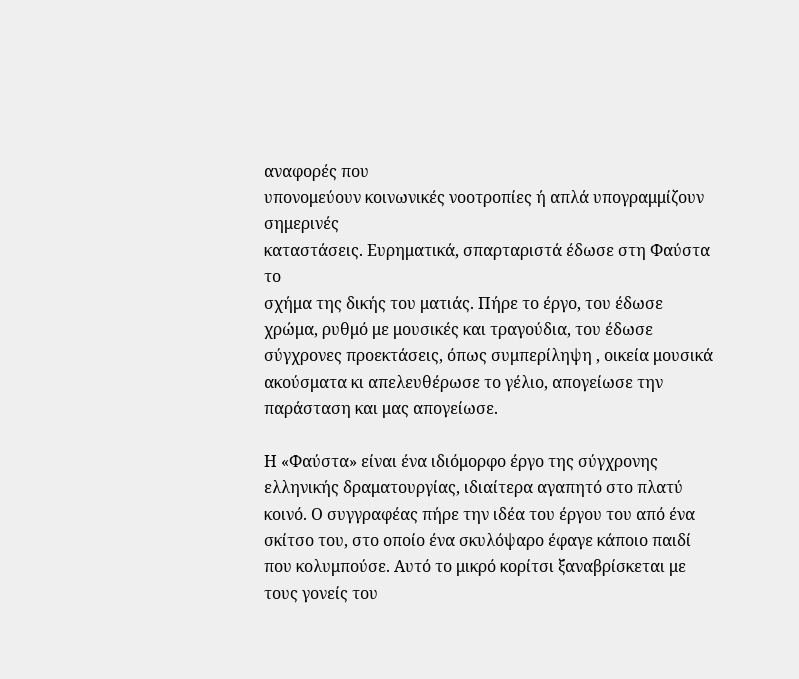αναφορές που
υπονομεύουν κοινωνικές νοοτροπίες ή απλά υπογραμμίζουν σημερινές
καταστάσεις. Ευρηματικά, σπαρταριστά έδωσε στη Φαύστα το
σχήμα της δικής του ματιάς. Πήρε το έργο, του έδωσε χρώμα, ρυθμό με μουσικές και τραγούδια, του έδωσε σύγχρονες προεκτάσεις, όπως συμπερίληψη , οικεία μουσικά ακούσματα κι απελευθέρωσε το γέλιο, απογείωσε την παράσταση και μας απογείωσε.

Η «Φαύστα» είναι ένα ιδιόμορφο έργο της σύγχρονης ελληνικής δραματουργίας, ιδιαίτερα αγαπητό στο πλατύ κοινό. Ο συγγραφέας πήρε την ιδέα του έργου του από ένα σκίτσο του, στο οποίο ένα σκυλόψαρο έφαγε κάποιο παιδί που κολυμπούσε. Αυτό το μικρό κορίτσι ξαναβρίσκεται με τους γονείς του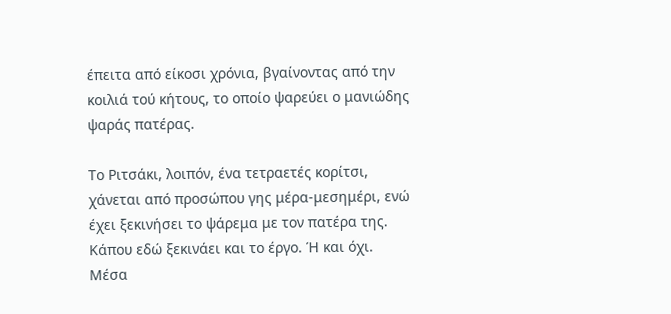έπειτα από είκοσι χρόνια, βγαίνοντας από την κοιλιά τού κήτους, το οποίο ψαρεύει ο μανιώδης ψαράς πατέρας.

Το Ριτσάκι, λοιπόν, ένα τετραετές κορίτσι,  χάνεται από προσώπου γης μέρα-μεσημέρι, ενώ έχει ξεκινήσει το ψάρεμα με τον πατέρα της. Κάπου εδώ ξεκινάει και το έργο. Ή και όχι. Μέσα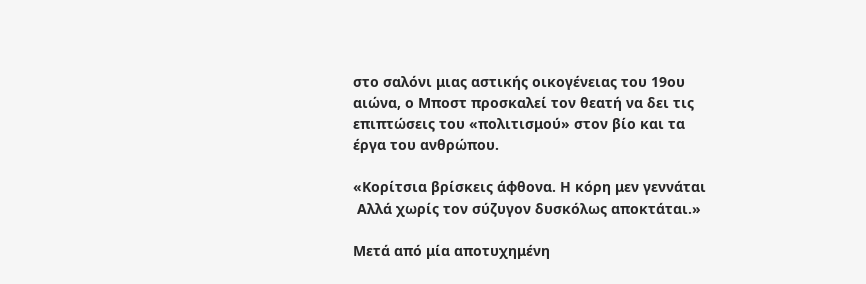στο σαλόνι μιας αστικής οικογένειας του 19ου αιώνα, ο Μποστ προσκαλεί τον θεατή να δει τις επιπτώσεις του «πολιτισμού» στον βίο και τα έργα του ανθρώπου.

«Κορίτσια βρίσκεις άφθονα. Η κόρη μεν γεννάται
 Αλλά χωρίς τον σύζυγον δυσκόλως αποκτάται.»

Μετά από μία αποτυχημένη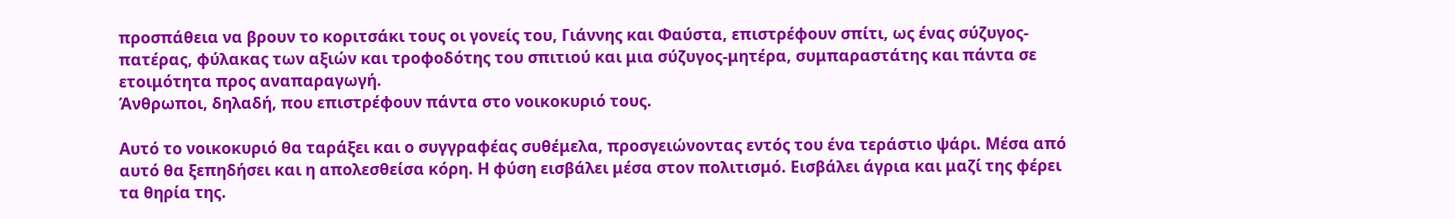προσπάθεια να βρουν το κοριτσάκι τους οι γονείς του, Γιάννης και Φαύστα, επιστρέφουν σπίτι, ως ένας σύζυγος-πατέρας, φύλακας των αξιών και τροφοδότης του σπιτιού και μια σύζυγος-μητέρα, συμπαραστάτης και πάντα σε ετοιμότητα προς αναπαραγωγή.
Άνθρωποι, δηλαδή, που επιστρέφουν πάντα στο νοικοκυριό τους.

Αυτό το νοικοκυριό θα ταράξει και ο συγγραφέας συθέμελα, προσγειώνοντας εντός του ένα τεράστιο ψάρι. Μέσα από αυτό θα ξεπηδήσει και η απολεσθείσα κόρη. Η φύση εισβάλει μέσα στον πολιτισμό. Εισβάλει άγρια και μαζί της φέρει τα θηρία της.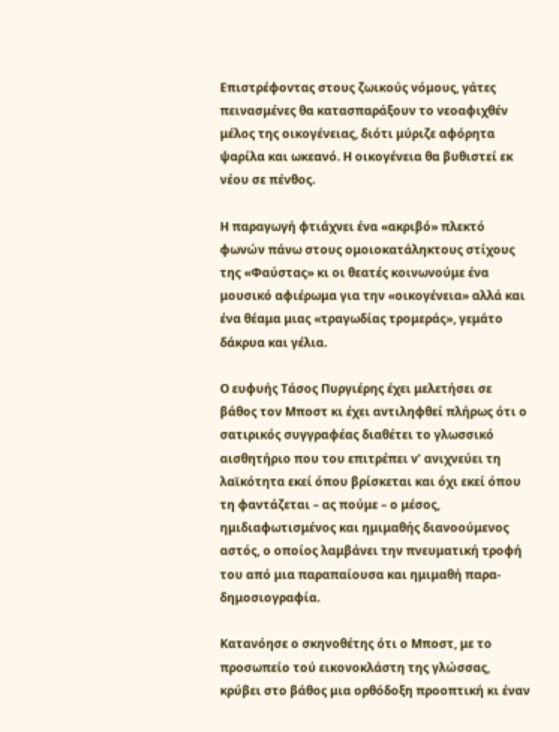Επιστρέφοντας στους ζωικούς νόμους, γάτες πεινασμένες θα κατασπαράξουν το νεοαφιχθέν μέλος της οικογένειας, διότι μύριζε αφόρητα ψαρίλα και ωκεανό. Η οικογένεια θα βυθιστεί εκ νέου σε πένθος.

Η παραγωγή φτιάχνει ένα «ακριβό» πλεκτό φωνών πάνω στους ομοιοκατάληκτους στίχους της «Φαύστας» κι οι θεατές κοινωνούμε ένα μουσικό αφιέρωμα για την «οικογένεια» αλλά και ένα θέαμα μιας «τραγωδίας τρομεράς», γεμάτο δάκρυα και γέλια.

Ο ευφυής Τάσος Πυργιέρης έχει μελετήσει σε βάθος τον Μποστ κι έχει αντιληφθεί πλήρως ότι ο σατιρικός συγγραφέας διαθέτει το γλωσσικό αισθητήριο που του επιτρέπει ν’ ανιχνεύει τη λαϊκότητα εκεί όπου βρίσκεται και όχι εκεί όπου τη φαντάζεται – ας πούμε – ο μέσος, ημιδιαφωτισμένος και ημιμαθής διανοούμενος αστός, ο οποίος λαμβάνει την πνευματική τροφή του από μια παραπαίουσα και ημιμαθή παρα- δημοσιογραφία.

Κατανόησε ο σκηνοθέτης ότι ο Μποστ, με το προσωπείο τού εικονοκλάστη της γλώσσας, κρύβει στο βάθος μια ορθόδοξη προοπτική κι έναν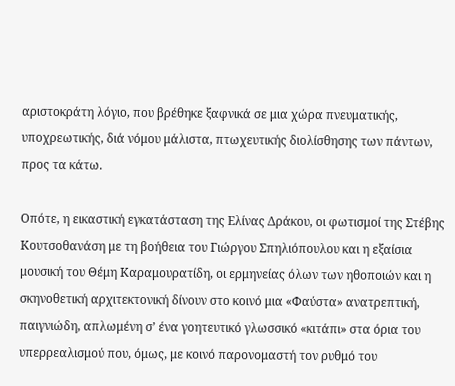αριστοκράτη λόγιο, που βρέθηκε ξαφνικά σε μια χώρα πνευματικής, υποχρεωτικής, διά νόμου μάλιστα, πτωχευτικής διολίσθησης των πάντων, προς τα κάτω.

Οπότε, η εικαστική εγκατάσταση της Ελίνας Δράκου, οι φωτισμοί της Στέβης Κουτσοθανάση με τη βοήθεια του Γιώργου Σπηλιόπουλου και η εξαίσια μουσική του Θέμη Καραμουρατίδη, οι ερμηνείας όλων των ηθοποιών και η σκηνοθετική αρχιτεκτονική δίνουν στο κοινό μια «Φαύστα» ανατρεπτική, παιγνιώδη, απλωμένη σ’ ένα γοητευτικό γλωσσικό «κιτάπι» στα όρια του υπερρεαλισμού που, όμως, με κοινό παρονομαστή τον ρυθμό του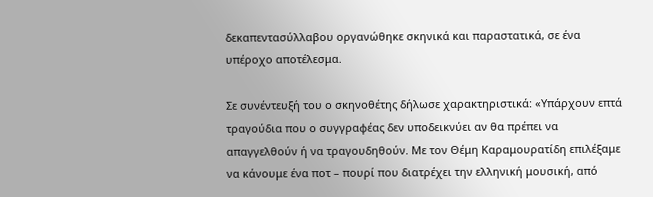δεκαπεντασύλλαβου οργανώθηκε σκηνικά και παραστατικά, σε ένα υπέροχο αποτέλεσμα.

Σε συνέντευξή του ο σκηνοθέτης δήλωσε χαρακτηριστικά: «Υπάρχουν επτά τραγούδια που ο συγγραφέας δεν υποδεικνύει αν θα πρέπει να απαγγελθούν ή να τραγουδηθούν. Με τον Θέμη Καραμουρατίδη επιλέξαμε να κάνουμε ένα ποτ – πουρί που διατρέχει την ελληνική μουσική, από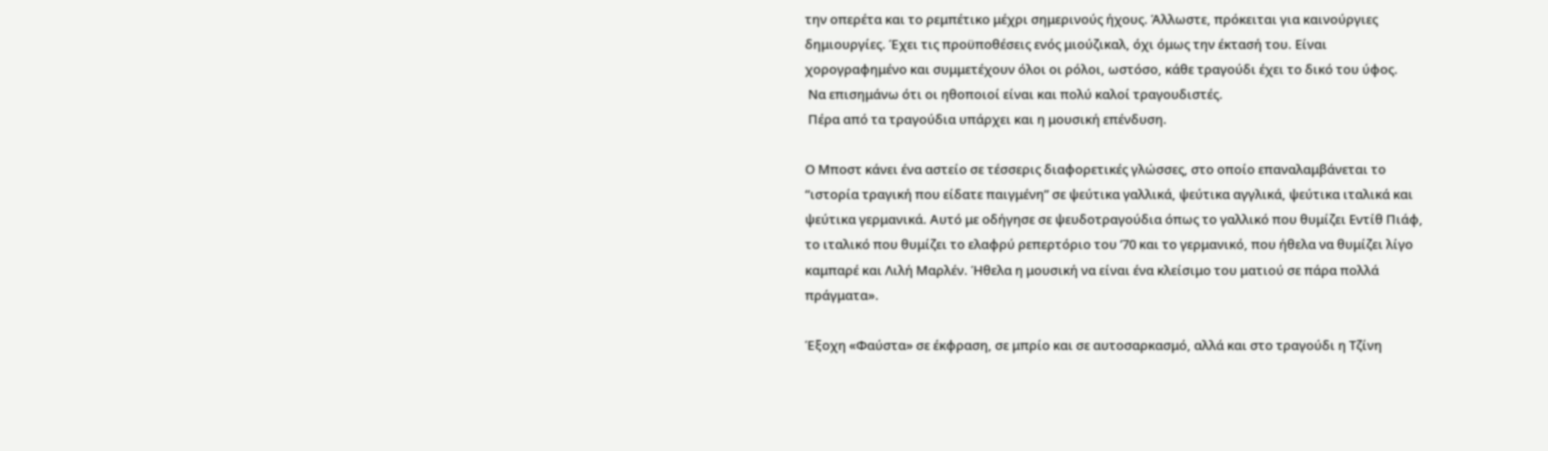την οπερέτα και το ρεμπέτικο μέχρι σημερινούς ήχους. Άλλωστε, πρόκειται για καινούργιες δημιουργίες. Έχει τις προϋποθέσεις ενός μιούζικαλ, όχι όμως την έκτασή του. Είναι χορογραφημένο και συμμετέχουν όλοι οι ρόλοι, ωστόσο, κάθε τραγούδι έχει το δικό του ύφος.
 Να επισημάνω ότι οι ηθοποιοί είναι και πολύ καλοί τραγουδιστές.
 Πέρα από τα τραγούδια υπάρχει και η μουσική επένδυση.

Ο Μποστ κάνει ένα αστείο σε τέσσερις διαφορετικές γλώσσες, στο οποίο επαναλαμβάνεται το “ιστορία τραγική που είδατε παιγμένη” σε ψεύτικα γαλλικά, ψεύτικα αγγλικά, ψεύτικα ιταλικά και ψεύτικα γερμανικά. Αυτό με οδήγησε σε ψευδοτραγούδια όπως το γαλλικό που θυμίζει Εντίθ Πιάφ, το ιταλικό που θυμίζει το ελαφρύ ρεπερτόριο του ’70 και το γερμανικό, που ήθελα να θυμίζει λίγο καμπαρέ και Λιλή Μαρλέν. Ήθελα η μουσική να είναι ένα κλείσιμο του ματιού σε πάρα πολλά πράγματα».

Έξοχη «Φαύστα» σε έκφραση, σε μπρίο και σε αυτοσαρκασμό, αλλά και στο τραγούδι η Τζίνη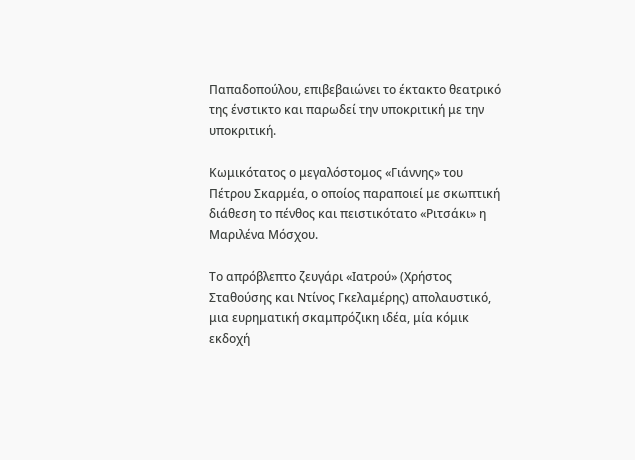Παπαδοπούλου, επιβεβαιώνει το έκτακτο θεατρικό της ένστικτο και παρωδεί την υποκριτική με την υποκριτική.

Κωμικότατος ο μεγαλόστομος «Γιάννης» του Πέτρου Σκαρμέα, ο οποίος παραποιεί με σκωπτική διάθεση το πένθος και πειστικότατο «Ριτσάκι» η Μαριλένα Μόσχου.

Το απρόβλεπτο ζευγάρι «Ιατρού» (Χρήστος Σταθούσης και Ντίνος Γκελαμέρης) απολαυστικό, μια ευρηματική σκαμπρόζικη ιδέα, μία κόμικ εκδοχή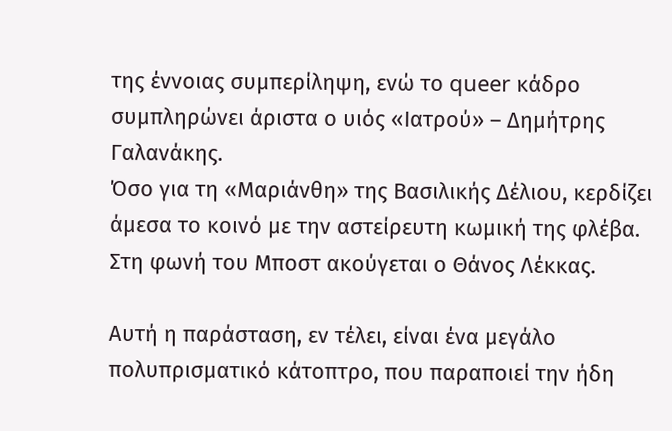της έννοιας συμπερίληψη, ενώ το queer κάδρο συμπληρώνει άριστα ο υιός «Ιατρού» – Δημήτρης Γαλανάκης.
Όσο για τη «Μαριάνθη» της Βασιλικής Δέλιου, κερδίζει άμεσα το κοινό με την αστείρευτη κωμική της φλέβα.
Στη φωνή του Μποστ ακούγεται ο Θάνος Λέκκας.

Αυτή η παράσταση, εν τέλει, είναι ένα μεγάλο πολυπρισματικό κάτοπτρο, που παραποιεί την ήδη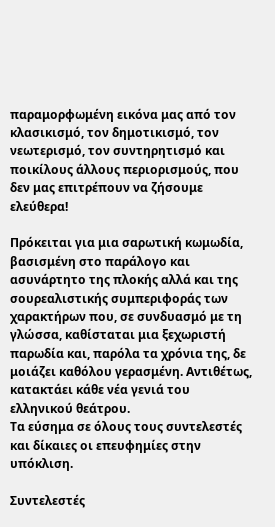παραμορφωμένη εικόνα μας από τον κλασικισμό, τον δημοτικισμό, τον νεωτερισμό, τον συντηρητισμό και ποικίλους άλλους περιορισμούς, που δεν μας επιτρέπουν να ζήσουμε ελεύθερα!

Πρόκειται για μια σαρωτική κωμωδία, βασισμένη στο παράλογο και ασυνάρτητο της πλοκής αλλά και της σουρεαλιστικής συμπεριφοράς των χαρακτήρων που, σε συνδυασμό με τη γλώσσα, καθίσταται μια ξεχωριστή παρωδία και, παρόλα τα χρόνια της, δε μοιάζει καθόλου γερασμένη. Αντιθέτως, κατακτάει κάθε νέα γενιά του ελληνικού θεάτρου.
Τα εύσημα σε όλους τους συντελεστές και δίκαιες οι επευφημίες στην υπόκλιση.

Συντελεστές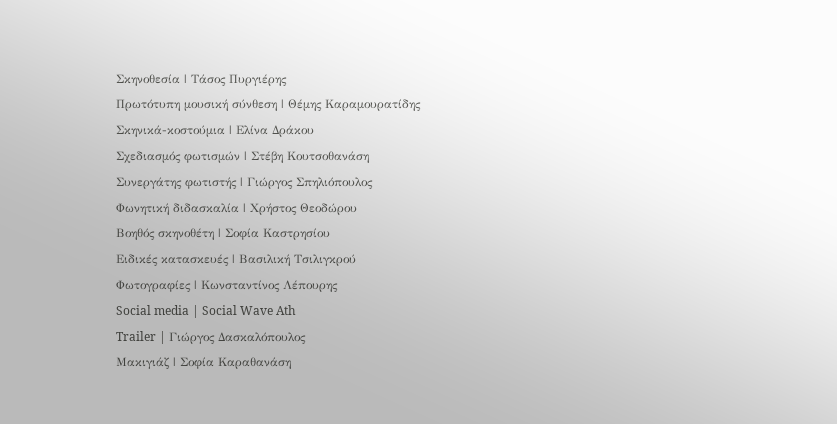Σκηνοθεσία | Τάσος Πυργιέρης
Πρωτότυπη μουσική σύνθεση | Θέμης Καραμουρατίδης
Σκηνικά-κοστούμια | Ελίνα Δράκου
Σχεδιασμός φωτισμών | Στέβη Κουτσοθανάση
Συνεργάτης φωτιστής | Γιώργος Σπηλιόπουλος
Φωνητική διδασκαλία | Χρήστος Θεοδώρου
Βοηθός σκηνοθέτη | Σοφία Καστρησίου
Ειδικές κατασκευές | Βασιλική Τσιλιγκρού
Φωτογραφίες | Κωνσταντίνος Λέπουρης
Social media | Social Wave Ath
Trailer | Γιώργος Δασκαλόπουλος
Μακιγιάζ | Σοφία Καραθανάση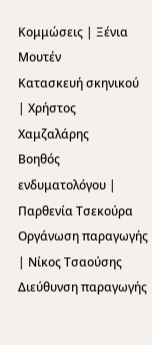Κομμώσεις | Ξένια Μουτέν
Κατασκευή σκηνικού | Χρήστος Χαμζαλάρης
Βοηθός ενδυματολόγου | Παρθενία Τσεκούρα
Οργάνωση παραγωγής | Νίκος Τσαούσης
Διεύθυνση παραγωγής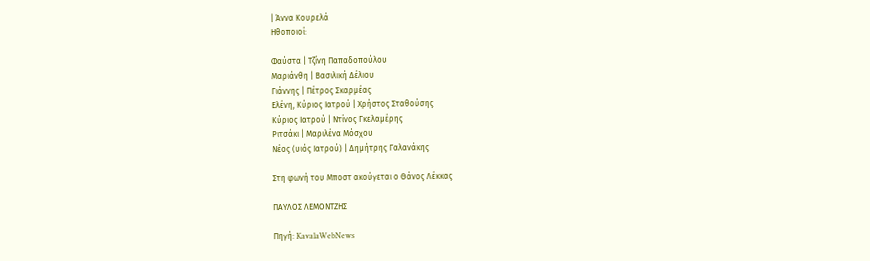| Άννα Κουρελά
Ηθοποιοί:

Φαύστα | Τζίνη Παπαδοπούλου
Μαριάνθη | Βασιλική Δέλιου
Γιάννης | Πέτρος Σκαρμέας
Ελένη, Κύριος Ιατρού | Χρήστος Σταθούσης
Κύριος Ιατρού | Ντίνος Γκελαμέρης
Ριτσάκι | Μαριλένα Μόσχου
Νέος (υιός Ιατρού) | Δημήτρης Γαλανάκης

Στη φωνή του Μποστ ακούγεται ο Θάνος Λέκκας

ΠΑΥΛΟΣ ΛΕΜΟΝΤΖΗΣ

Πηγή: KavalaWebNews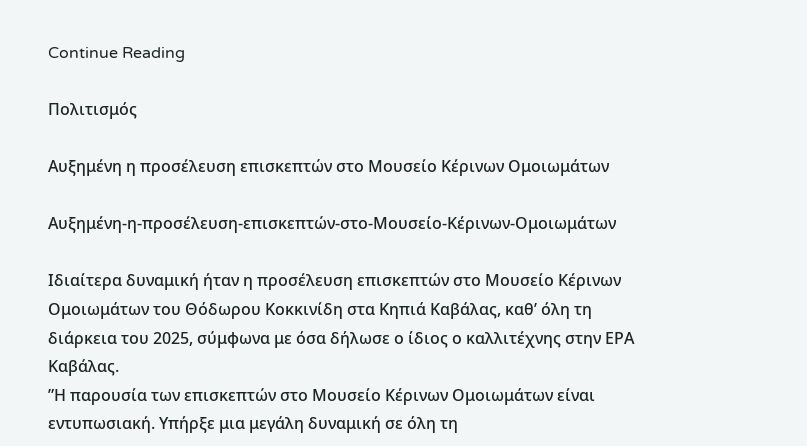Continue Reading

Πολιτισμός

Αυξημένη η προσέλευση επισκεπτών στο Μουσείο Κέρινων Ομοιωμάτων

Αυξημένη-η-προσέλευση-επισκεπτών-στο-Μουσείο-Κέρινων-Ομοιωμάτων

Ιδιαίτερα δυναμική ήταν η προσέλευση επισκεπτών στο Μουσείο Κέρινων Ομοιωμάτων του Θόδωρου Κοκκινίδη στα Κηπιά Καβάλας, καθ’ όλη τη διάρκεια του 2025, σύμφωνα με όσα δήλωσε ο ίδιος ο καλλιτέχνης στην ΕΡΑ Καβάλας.
”Η παρουσία των επισκεπτών στο Μουσείο Κέρινων Ομοιωμάτων είναι εντυπωσιακή. Υπήρξε μια μεγάλη δυναμική σε όλη τη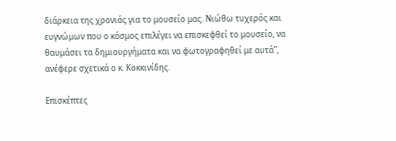διάρκεια της χρονιάς για το μουσείο μας. Νιώθω τυχερός και ευγνώμων που ο κόσμος επιλέγει να επισκεφθεί το μουσείο, να θαυμάσει τα δημιουργήματα και να φωτογραφηθεί με αυτά”, ανέφερε σχετικά ο κ. Κοκκινίδης.

Επισκέπτες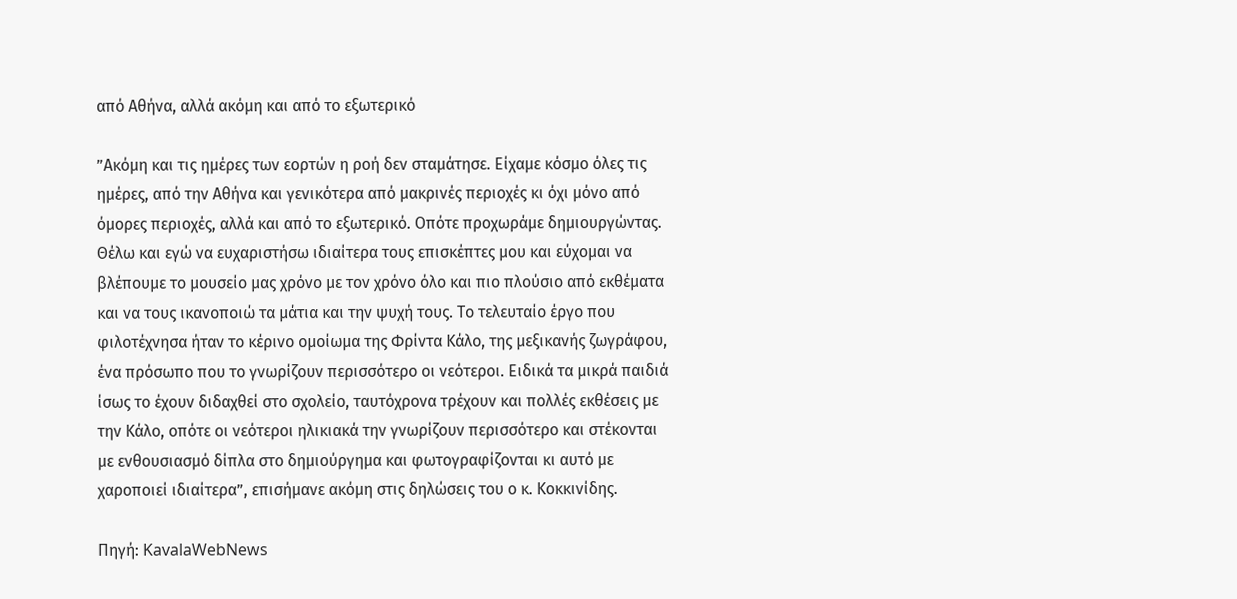από Αθήνα, αλλά ακόμη και από το εξωτερικό

”Ακόμη και τις ημέρες των εορτών η ροή δεν σταμάτησε. Είχαμε κόσμο όλες τις ημέρες, από την Αθήνα και γενικότερα από μακρινές περιοχές κι όχι μόνο από όμορες περιοχές, αλλά και από το εξωτερικό. Οπότε προχωράμε δημιουργώντας. Θέλω και εγώ να ευχαριστήσω ιδιαίτερα τους επισκέπτες μου και εύχομαι να βλέπουμε το μουσείο μας χρόνο με τον χρόνο όλο και πιο πλούσιο από εκθέματα και να τους ικανοποιώ τα μάτια και την ψυχή τους. Το τελευταίο έργο που φιλοτέχνησα ήταν το κέρινο ομοίωμα της Φρίντα Κάλο, της μεξικανής ζωγράφου, ένα πρόσωπο που το γνωρίζουν περισσότερο οι νεότεροι. Ειδικά τα μικρά παιδιά ίσως το έχουν διδαχθεί στο σχολείο, ταυτόχρονα τρέχουν και πολλές εκθέσεις με την Κάλο, οπότε οι νεότεροι ηλικιακά την γνωρίζουν περισσότερο και στέκονται με ενθουσιασμό δίπλα στο δημιούργημα και φωτογραφίζονται κι αυτό με χαροποιεί ιδιαίτερα”, επισήμανε ακόμη στις δηλώσεις του ο κ. Κοκκινίδης.

Πηγή: KavalaWebNews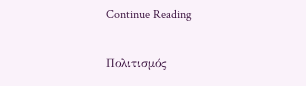Continue Reading

Πολιτισμός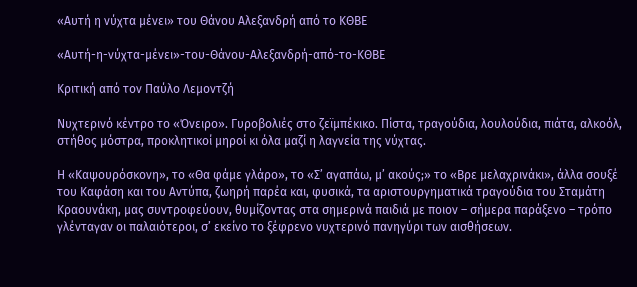«Αυτή η νύχτα μένει» του Θάνου Αλεξανδρή από το ΚΘΒΕ

«Αυτή-η-νύχτα-μένει»-του-Θάνου-Αλεξανδρή-από-το-ΚΘΒΕ

Κριτική από τον Παύλο Λεμοντζή

Νυχτερινό κέντρο το «Όνειρο». Γυροβολιές στο ζεϊμπέκικο. Πίστα, τραγούδια, λουλούδια, πιάτα, αλκοόλ, στήθος μόστρα, προκλητικοί μηροί κι όλα μαζί η λαγνεία της νύχτας.

Η «Καψουρόσκονη», το «Θα φάμε γλάρο», το «Σ’ αγαπάω, μ’ ακούς;» το «Βρε μελαχρινάκι», άλλα σουξέ του Καφάση και του Αντύπα, ζωηρή παρέα και, φυσικά, τα αριστουργηματικά τραγούδια του Σταμάτη Κραουνάκη, μας συντροφεύουν, θυμίζοντας στα σημερινά παιδιά με ποιον – σήμερα παράξενο – τρόπο γλένταγαν οι παλαιότεροι, σ’ εκείνο το ξέφρενο νυχτερινό πανηγύρι των αισθήσεων.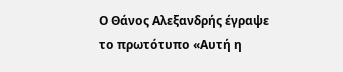Ο Θάνος Αλεξανδρής έγραψε το πρωτότυπο «Αυτή η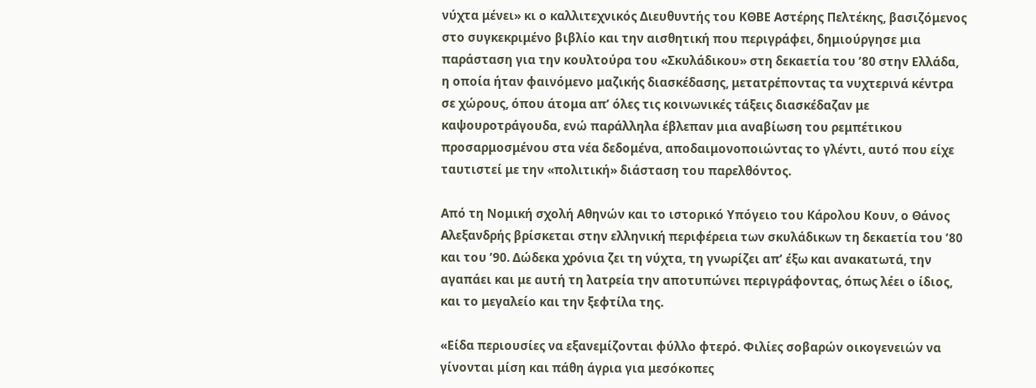νύχτα μένει» κι ο καλλιτεχνικός Διευθυντής του ΚΘΒΕ Αστέρης Πελτέκης, βασιζόμενος στο συγκεκριμένο βιβλίο και την αισθητική που περιγράφει, δημιούργησε μια παράσταση για την κουλτούρα του «Σκυλάδικου» στη δεκαετία του ’80 στην Ελλάδα, η οποία ήταν φαινόμενο μαζικής διασκέδασης, μετατρέποντας τα νυχτερινά κέντρα σε χώρους, όπου άτομα απ’ όλες τις κοινωνικές τάξεις διασκέδαζαν με καψουροτράγουδα, ενώ παράλληλα έβλεπαν μια αναβίωση του ρεμπέτικου προσαρμοσμένου στα νέα δεδομένα, αποδαιμονοποιώντας το γλέντι, αυτό που είχε ταυτιστεί με την «πολιτική» διάσταση του παρελθόντος.

Από τη Νομική σχολή Αθηνών και το ιστορικό Υπόγειο του Κάρολου Κουν, ο Θάνος Αλεξανδρής βρίσκεται στην ελληνική περιφέρεια των σκυλάδικων τη δεκαετία του ’80 και του ’90. Δώδεκα χρόνια ζει τη νύχτα, τη γνωρίζει απ’ έξω και ανακατωτά, την αγαπάει και με αυτή τη λατρεία την αποτυπώνει περιγράφοντας, όπως λέει ο ίδιος, και το μεγαλείο και την ξεφτίλα της.

«Είδα περιουσίες να εξανεμίζονται φύλλο φτερό. Φιλίες σοβαρών οικογενειών να γίνονται μίση και πάθη άγρια για μεσόκοπες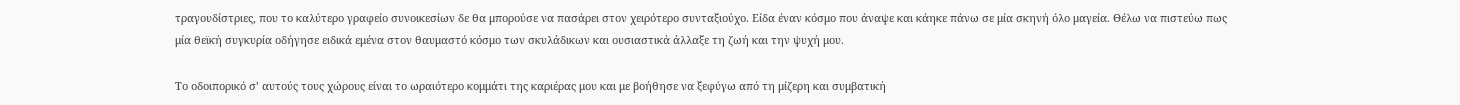τραγουδίστριες, που το καλύτερο γραφείο συνοικεσίων δε θα μπορούσε να πασάρει στον χειρότερο συνταξιούχο. Είδα έναν κόσμο που άναψε και κάηκε πάνω σε μία σκηνή όλο μαγεία. Θέλω να πιστεύω πως μία θεϊκή συγκυρία οδήγησε ειδικά εμένα στον θαυμαστό κόσμο των σκυλάδικων και ουσιαστικά άλλαξε τη ζωή και την ψυχή μου.

Το οδοιπορικό σ’ αυτούς τους χώρους είναι το ωραιότερο κομμάτι της καριέρας μου και με βοήθησε να ξεφύγω από τη μίζερη και συμβατική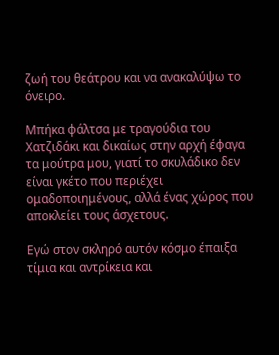ζωή του θεάτρου και να ανακαλύψω το όνειρο.

Μπήκα φάλτσα με τραγούδια του Χατζιδάκι και δικαίως στην αρχή έφαγα τα μούτρα μου, γιατί το σκυλάδικο δεν είναι γκέτο που περιέχει ομαδοποιημένους, αλλά ένας χώρος που αποκλείει τους άσχετους.

Εγώ στον σκληρό αυτόν κόσμο έπαιξα τίμια και αντρίκεια και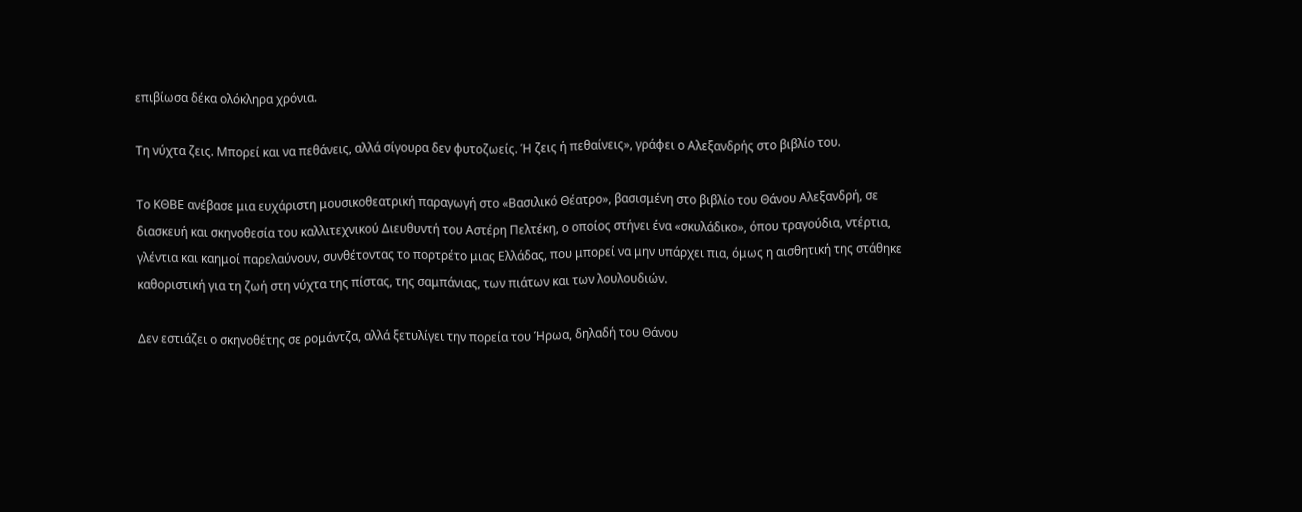επιβίωσα δέκα ολόκληρα χρόνια.

Τη νύχτα ζεις. Μπορεί και να πεθάνεις, αλλά σίγουρα δεν φυτοζωείς. Ή ζεις ή πεθαίνεις», γράφει ο Αλεξανδρής στο βιβλίο του.

Το ΚΘΒΕ ανέβασε μια ευχάριστη μουσικοθεατρική παραγωγή στο «Βασιλικό Θέατρο», βασισμένη στο βιβλίο του Θάνου Αλεξανδρή, σε διασκευή και σκηνοθεσία του καλλιτεχνικού Διευθυντή του Αστέρη Πελτέκη, ο οποίος στήνει ένα «σκυλάδικο», όπου τραγούδια, ντέρτια, γλέντια και καημοί παρελαύνουν, συνθέτοντας το πορτρέτο μιας Ελλάδας, που μπορεί να μην υπάρχει πια, όμως η αισθητική της στάθηκε καθοριστική για τη ζωή στη νύχτα της πίστας, της σαμπάνιας, των πιάτων και των λουλουδιών.

Δεν εστιάζει ο σκηνοθέτης σε ρομάντζα, αλλά ξετυλίγει την πορεία του Ήρωα, δηλαδή του Θάνου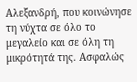Αλεξανδρή, που κοινώνησε τη νύχτα σε όλο το μεγαλείο και σε όλη τη μικρότητά της. Ασφαλώς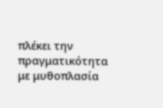πλέκει την πραγματικότητα με μυθοπλασία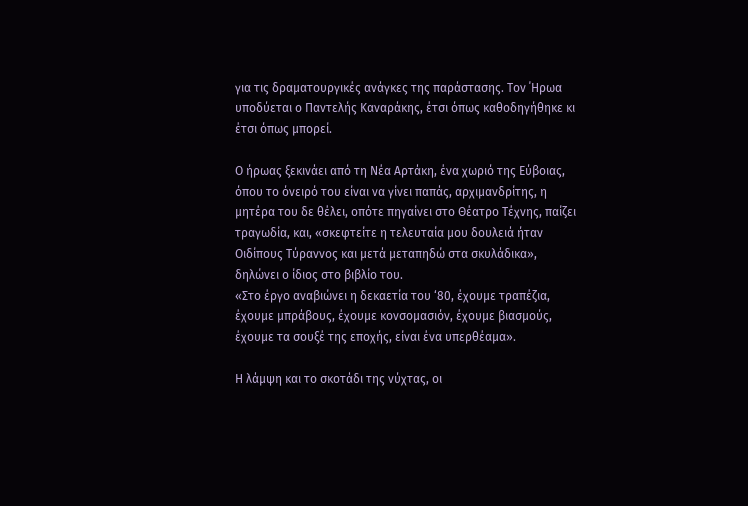για τις δραματουργικές ανάγκες της παράστασης. Τον ΄Ηρωα υποδύεται ο Παντελής Καναράκης, έτσι όπως καθοδηγήθηκε κι έτσι όπως μπορεί.

Ο ήρωας ξεκινάει από τη Νέα Αρτάκη, ένα χωριό της Εύβοιας, όπου το όνειρό του είναι να γίνει παπάς, αρχιμανδρίτης, η μητέρα του δε θέλει, οπότε πηγαίνει στο Θέατρο Τέχνης, παίζει τραγωδία, και, «σκεφτείτε η τελευταία μου δουλειά ήταν Οιδίπους Τύραννος και μετά μεταπηδώ στα σκυλάδικα», δηλώνει ο ίδιος στο βιβλίο του.
«Στο έργο αναβιώνει η δεκαετία του ‘80, έχουμε τραπέζια, έχουμε μπράβους, έχουμε κονσομασιόν, έχουμε βιασμούς, έχουμε τα σουξέ της εποχής, είναι ένα υπερθέαμα».

Η λάμψη και το σκοτάδι της νύχτας, οι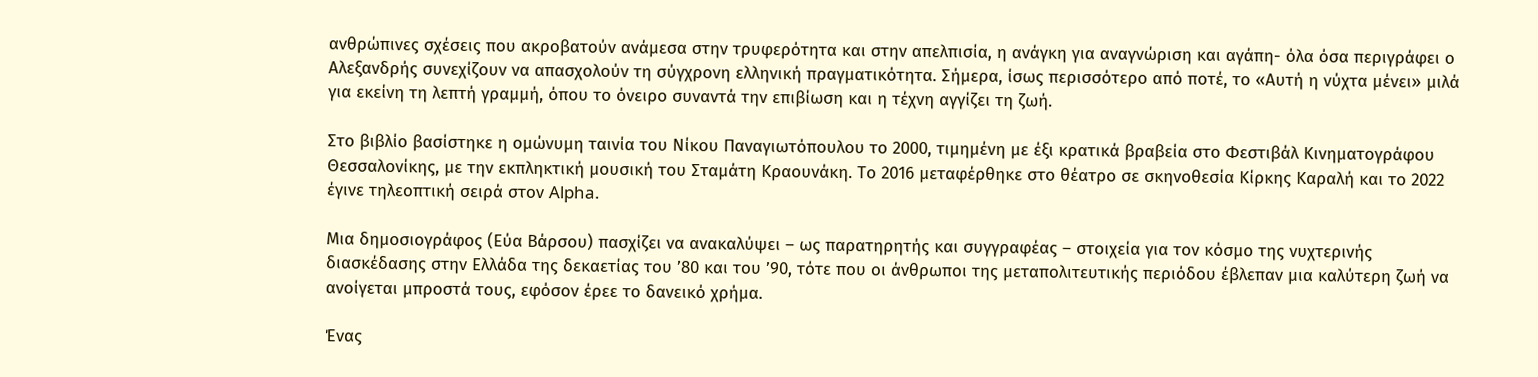ανθρώπινες σχέσεις που ακροβατούν ανάμεσα στην τρυφερότητα και στην απελπισία, η ανάγκη για αναγνώριση και αγάπη- όλα όσα περιγράφει ο Αλεξανδρής συνεχίζουν να απασχολούν τη σύγχρονη ελληνική πραγματικότητα. Σήμερα, ίσως περισσότερο από ποτέ, το «Αυτή η νύχτα μένει» μιλά για εκείνη τη λεπτή γραμμή, όπου το όνειρο συναντά την επιβίωση και η τέχνη αγγίζει τη ζωή.

Στο βιβλίο βασίστηκε η ομώνυμη ταινία του Νίκου Παναγιωτόπουλου το 2000, τιμημένη με έξι κρατικά βραβεία στο Φεστιβάλ Κινηματογράφου Θεσσαλονίκης, με την εκπληκτική μουσική του Σταμάτη Κραουνάκη. Το 2016 μεταφέρθηκε στο θέατρο σε σκηνοθεσία Κίρκης Καραλή και το 2022 έγινε τηλεοπτική σειρά στον Alpha.

Μια δημοσιογράφος (Εύα Βάρσου) πασχίζει να ανακαλύψει – ως παρατηρητής και συγγραφέας – στοιχεία για τον κόσμο της νυχτερινής διασκέδασης στην Ελλάδα της δεκαετίας του ’80 και του ’90, τότε που οι άνθρωποι της μεταπολιτευτικής περιόδου έβλεπαν μια καλύτερη ζωή να ανοίγεται μπροστά τους, εφόσον έρεε το δανεικό χρήμα.

Ένας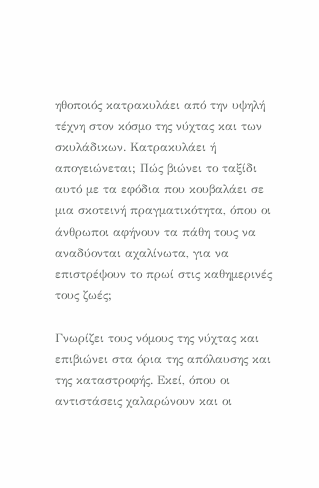ηθοποιός κατρακυλάει από την υψηλή τέχνη στον κόσμο της νύχτας και των σκυλάδικων. Κατρακυλάει ή απογειώνεται; Πώς βιώνει το ταξίδι αυτό με τα εφόδια που κουβαλάει σε μια σκοτεινή πραγματικότητα, όπου οι άνθρωποι αφήνουν τα πάθη τους να αναδύονται αχαλίνωτα, για να επιστρέψουν το πρωί στις καθημερινές τους ζωές;

Γνωρίζει τους νόμους της νύχτας και επιβιώνει στα όρια της απόλαυσης και της καταστροφής. Εκεί, όπου οι αντιστάσεις χαλαρώνουν και οι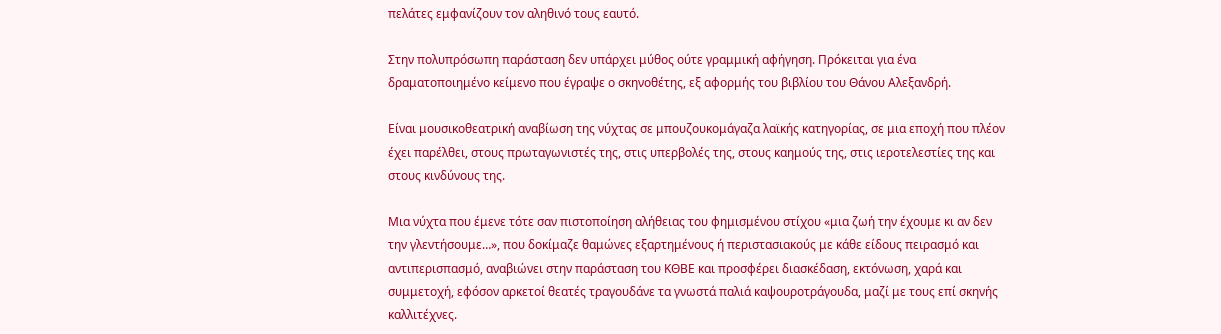πελάτες εμφανίζουν τον αληθινό τους εαυτό.

Στην πολυπρόσωπη παράσταση δεν υπάρχει μύθος ούτε γραμμική αφήγηση. Πρόκειται για ένα δραματοποιημένο κείμενο που έγραψε ο σκηνοθέτης, εξ αφορμής του βιβλίου του Θάνου Αλεξανδρή.

Είναι μουσικοθεατρική αναβίωση της νύχτας σε μπουζουκομάγαζα λαϊκής κατηγορίας, σε μια εποχή που πλέον έχει παρέλθει, στους πρωταγωνιστές της, στις υπερβολές της, στους καημούς της, στις ιεροτελεστίες της και στους κινδύνους της.

Μια νύχτα που έμενε τότε σαν πιστοποίηση αλήθειας του φημισμένου στίχου «μια ζωή την έχουμε κι αν δεν την γλεντήσουμε…», που δοκίμαζε θαμώνες εξαρτημένους ή περιστασιακούς με κάθε είδους πειρασμό και αντιπερισπασμό, αναβιώνει στην παράσταση του ΚΘΒΕ και προσφέρει διασκέδαση, εκτόνωση, χαρά και συμμετοχή, εφόσον αρκετοί θεατές τραγουδάνε τα γνωστά παλιά καψουροτράγουδα, μαζί με τους επί σκηνής καλλιτέχνες.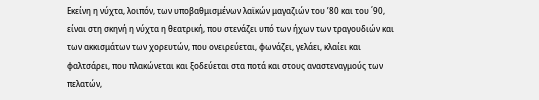Εκείνη η νύχτα, λοιπόν, των υποβαθμισμένων λαϊκών μαγαζιών του ’80 και του ΄90, είναι στη σκηνή η νύχτα η θεατρική, που στενάζει υπό των ήχων των τραγουδιών και των ακκισμάτων των χορευτών, που ονειρεύεται, φωνάζει, γελάει, κλαίει και φαλτσάρει, που πλακώνεται και ξοδεύεται στα ποτά και στους αναστεναγμούς των πελατών,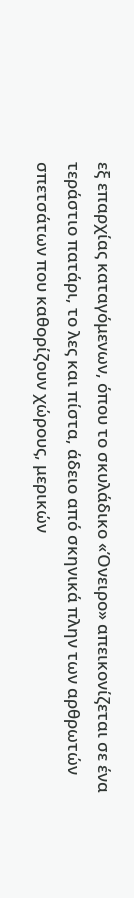εξ επαρχίας καταγόμενων, όπου το σκυλάδικο «Όνειρο» απεικονίζεται σε ένα τεράστιο πατάρι, το λες και πίστα, άδειο από σκηνικά πλην των αρθρωτών σπετσάτων που καθορίζουν χώρους, μερικών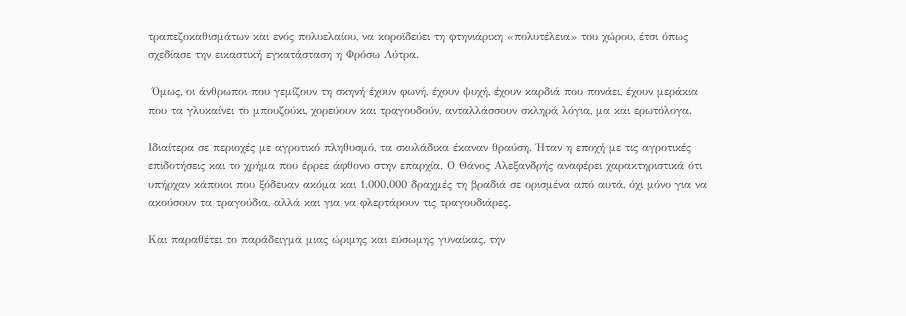τραπεζοκαθισμάτων και ενός πολυελαίου, να κοροϊδεύει τη φτηνιάρικη «πολυτέλεια» του χώρου, έτσι όπως σχεδίασε την εικαστική εγκατάσταση η Φρόσω Λύτρα.

 Όμως, οι άνθρωποι που γεμίζουν τη σκηνή έχουν φωνή, έχουν ψυχή, έχουν καρδιά που πονάει, έχουν μεράκια που τα γλυκαίνει το μπουζούκι, χορεύουν και τραγουδούν, ανταλλάσσουν σκληρά λόγια, μα και ερωτόλογα.

Ιδιαίτερα σε περιοχές με αγροτικό πληθυσμό, τα σκυλάδικα έκαναν θραύση. Ήταν η εποχή με τις αγροτικές επιδοτήσεις και το χρήμα που έρρεε άφθονο στην επαρχία. Ο Θάνος Αλεξανδρής αναφέρει χαρακτηριστικά ότι υπήρχαν κάποιοι που ξόδευαν ακόμα και 1.000.000 δραχμές τη βραδιά σε ορισμένα από αυτά, όχι μόνο για να ακούσουν τα τραγούδια, αλλά και για να φλερτάρουν τις τραγουδιάρες.

Και παραθέτει το παράδειγμα μιας ώριμης και εύσωμης γυναίκας, την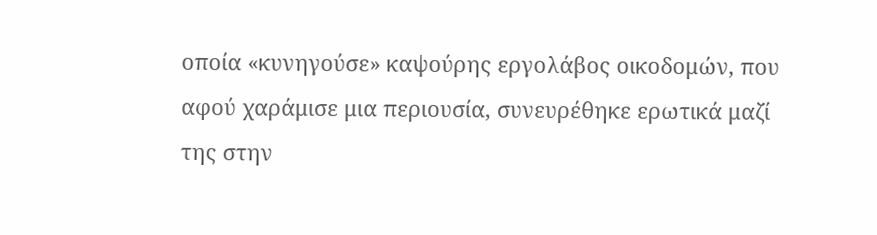οποία «κυνηγούσε» καψούρης εργολάβος οικοδομών, που αφού χαράμισε μια περιουσία, συνευρέθηκε ερωτικά μαζί της στην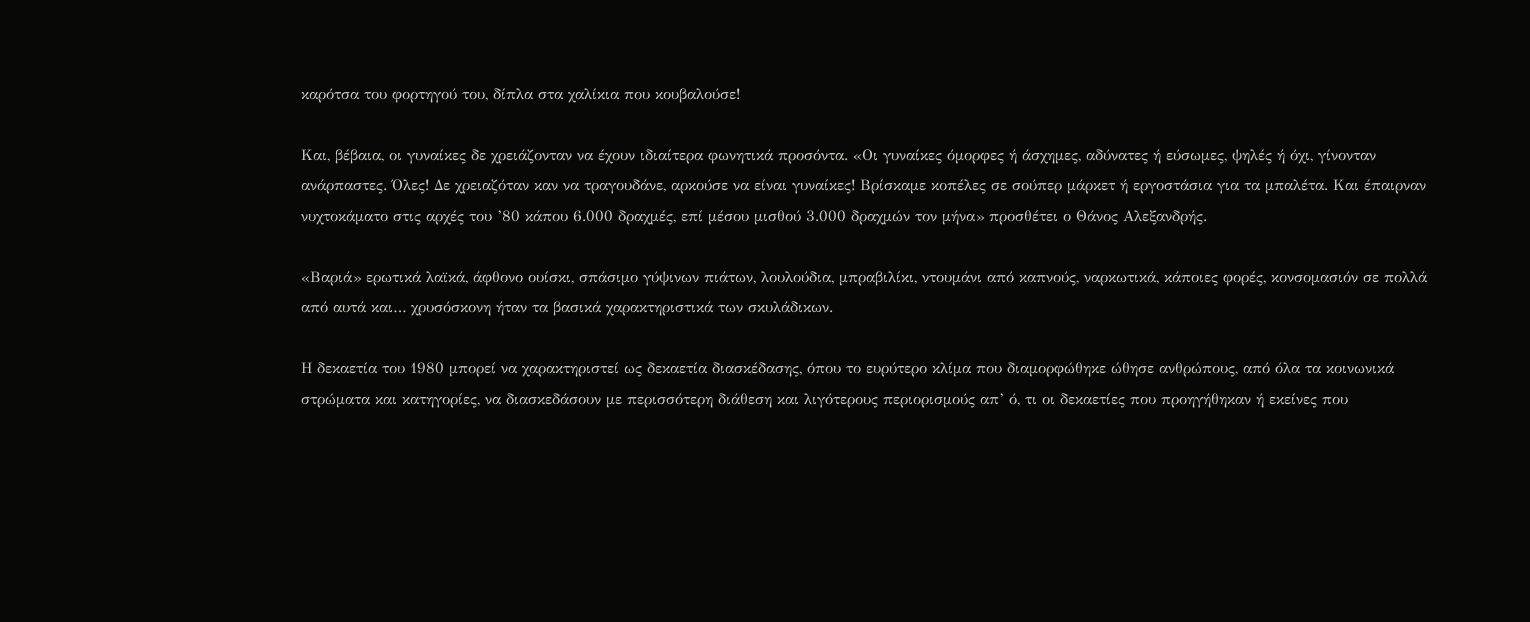καρότσα του φορτηγού του, δίπλα στα χαλίκια που κουβαλούσε!

Και, βέβαια, οι γυναίκες δε χρειάζονταν να έχουν ιδιαίτερα φωνητικά προσόντα. «Οι γυναίκες όμορφες ή άσχημες, αδύνατες ή εύσωμες, ψηλές ή όχι, γίνονταν ανάρπαστες. Όλες! Δε χρειαζόταν καν να τραγουδάνε, αρκούσε να είναι γυναίκες! Βρίσκαμε κοπέλες σε σούπερ μάρκετ ή εργοστάσια για τα μπαλέτα. Και έπαιρναν νυχτοκάματο στις αρχές του ’80 κάπου 6.000 δραχμές, επί μέσου μισθού 3.000 δραχμών τον μήνα» προσθέτει ο Θάνος Αλεξανδρής.

«Βαριά» ερωτικά λαϊκά, άφθονο ουίσκι, σπάσιμο γύψινων πιάτων, λουλούδια, μπραβιλίκι, ντουμάνι από καπνούς, ναρκωτικά, κάποιες φορές, κονσομασιόν σε πολλά από αυτά και… χρυσόσκονη ήταν τα βασικά χαρακτηριστικά των σκυλάδικων.

Η δεκαετία του 1980 μπορεί να χαρακτηριστεί ως δεκαετία διασκέδασης, όπου το ευρύτερο κλίμα που διαμορφώθηκε ώθησε ανθρώπους, από όλα τα κοινωνικά στρώματα και κατηγορίες, να διασκεδάσουν με περισσότερη διάθεση και λιγότερους περιορισμούς απ’ ό, τι οι δεκαετίες που προηγήθηκαν ή εκείνες που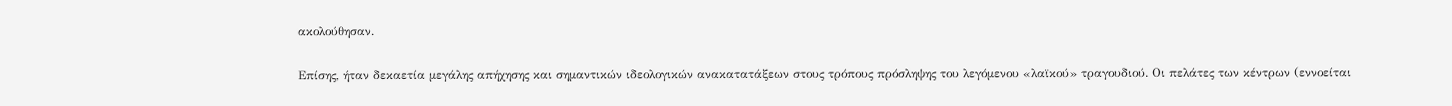ακολούθησαν.

Επίσης, ήταν δεκαετία μεγάλης απήχησης και σημαντικών ιδεολογικών ανακατατάξεων στους τρόπους πρόσληψης του λεγόμενου «λαϊκού» τραγουδιού. Οι πελάτες των κέντρων (εννοείται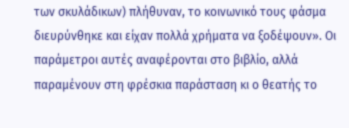των σκυλάδικων) πλήθυναν, το κοινωνικό τους φάσμα διευρύνθηκε και είχαν πολλά χρήματα να ξοδέψουν». Οι παράμετροι αυτές αναφέρονται στο βιβλίο, αλλά παραμένουν στη φρέσκια παράσταση κι ο θεατής το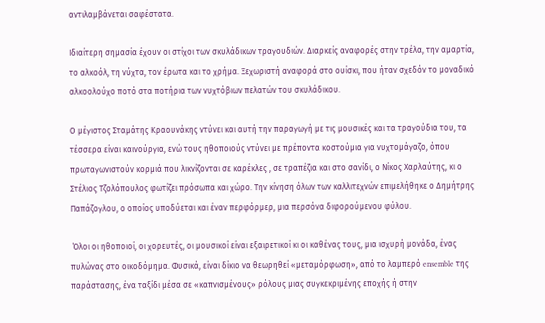αντιλαμβάνεται σαφέστατα.

Ιδιαίτερη σημασία έχουν οι στίχοι των σκυλάδικων τραγουδιών. Διαρκείς αναφορές στην τρέλα, την αμαρτία, το αλκοόλ, τη νύχτα, τον έρωτα και το χρήμα. Ξεχωριστή αναφορά στο ουίσκι, που ήταν σχεδόν το μοναδικό αλκοολούχο ποτό στα ποτήρια των νυχτόβιων πελατών του σκυλάδικου.

Ο μέγιστος Σταμάτης Κραουνάκης ντύνει και αυτή την παραγωγή με τις μουσικές και τα τραγούδια του, τα τέσσερα είναι καινούργια, ενώ τους ηθοποιούς ντύνει με πρέποντα κοστούμια για νυχτομάγαζο, όπου πρωταγωνιστούν κορμιά που λικνίζονται σε καρέκλες , σε τραπέζια και στο σανίδι, ο Νίκος Χαρλαύτης, κι ο Στέλιος Τζολόπουλος φωτίζει πρόσωπα και χώρο. Την κίνηση όλων των καλλιτεχνών επιμελήθηκε ο Δημήτρης Παπάζογλου, ο οποίος υποδύεται και έναν περφόρμερ, μια περσόνα διφορούμενου φύλου.

 Όλοι οι ηθοποιοί, οι χορευτές, οι μουσικοί είναι εξαιρετικοί κι οι καθένας τους, μια ισχυρή μονάδα, ένας πυλώνας στο οικοδόμημα. Φυσικά, είναι δίκιο να θεωρηθεί «μεταμόρφωση», από το λαμπερό ensemble της παράστασης, ένα ταξίδι μέσα σε «καπνισμένους» ρόλους μιας συγκεκριμένης εποχής ή στην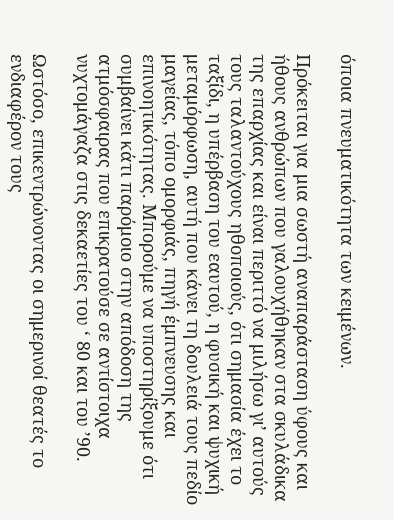όποια πνευματικότητα των κειμένων.

Πρόκειται για μια σωστή αναπαράσταση ύφους και ήθους ανθρώπων που γαλουχήθηκαν στα σκυλάδικα της επαρχίας και είναι περιττό να μιλήσω γι’ αυτούς τους ταλαντούχους ηθοποιούς, ότι σημασία έχει το ταξίδι, η υπέρβαση του εαυτού, η φυσική και ψυχική μεταμόρφωση, αυτή που κάνει τη δουλειά τους πεδίο μαγείας, τόπο ομορφιάς, πηγή έμπνευσης και επινοητικότητας. Μπορούμε να υποστηρίξουμε ότι συμβαίνει κάτι παρόμοιο στην απόδοση της ατμόσφαιρας που επικρατούσε σε αντίστοιχα νυχτομάγαζα στις δεκαετίες του ‘ 80 και του ’90.

Ωστόσο, επικεντρώνοντας οι σημερινοί θεατές το ενδιαφέρον τους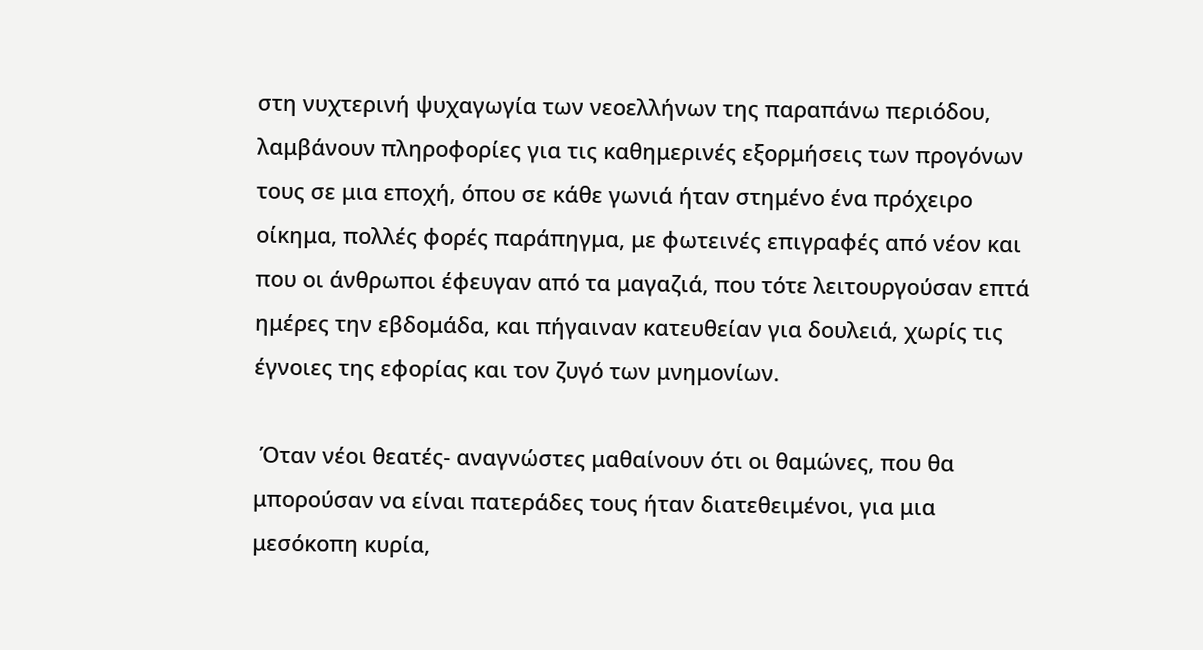στη νυχτερινή ψυχαγωγία των νεοελλήνων της παραπάνω περιόδου, λαμβάνουν πληροφορίες για τις καθημερινές εξορμήσεις των προγόνων τους σε μια εποχή, όπου σε κάθε γωνιά ήταν στημένο ένα πρόχειρο οίκημα, πολλές φορές παράπηγμα, με φωτεινές επιγραφές από νέον και που οι άνθρωποι έφευγαν από τα μαγαζιά, που τότε λειτουργούσαν επτά ημέρες την εβδομάδα, και πήγαιναν κατευθείαν για δουλειά, χωρίς τις έγνοιες της εφορίας και τον ζυγό των μνημονίων.

 Όταν νέοι θεατές- αναγνώστες μαθαίνουν ότι οι θαμώνες, που θα μπορούσαν να είναι πατεράδες τους ήταν διατεθειμένοι, για μια μεσόκοπη κυρία,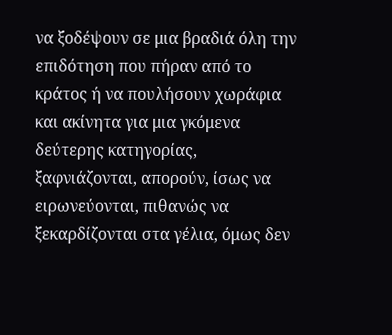να ξοδέψουν σε μια βραδιά όλη την επιδότηση που πήραν από το κράτος ή να πουλήσουν χωράφια και ακίνητα για μια γκόμενα δεύτερης κατηγορίας, ξαφνιάζονται, απορούν, ίσως να ειρωνεύονται, πιθανώς να ξεκαρδίζονται στα γέλια, όμως δεν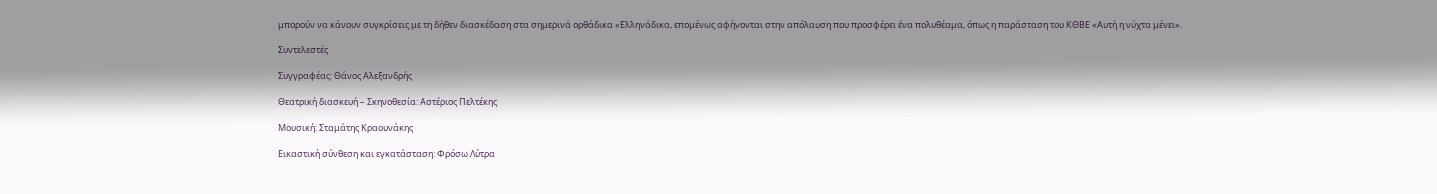μπορούν να κάνουν συγκρίσεις με τη δήθεν διασκέδαση στα σημερινά ορθάδικα «Ελληνάδικα, επομένως αφήνονται στην απόλαυση που προσφέρει ένα πολυθέαμα, όπως η παράσταση του ΚΘΒΕ «Αυτή η νύχτα μένει».

Συντελεστές

Συγγραφέας: Θάνος Αλεξανδρής

Θεατρική διασκευή – Σκηνοθεσία: Αστέριος Πελτέκης

Μουσική: Σταμάτης Κραουνάκης

Εικαστική σύνθεση και εγκατάσταση: Φρόσω Λύτρα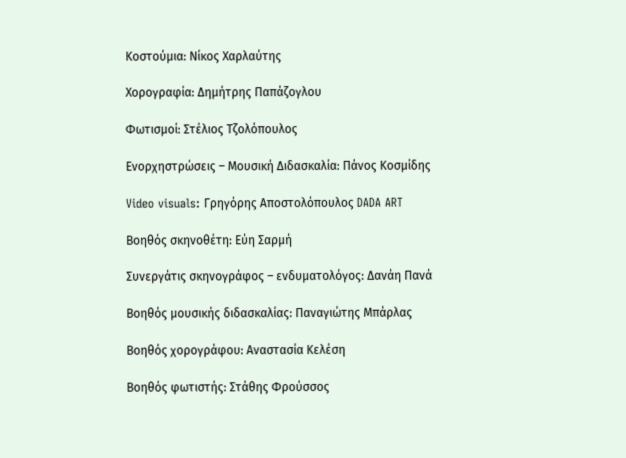Κοστούμια: Νίκος Χαρλαύτης

Χορογραφία: Δημήτρης Παπάζογλου

Φωτισμοί: Στέλιος Τζολόπουλος

Ενορχηστρώσεις – Μουσική Διδασκαλία: Πάνος Κοσμίδης

Video visuals: Γρηγόρης Αποστολόπουλος DADA ART

Βοηθός σκηνοθέτη: Εύη Σαρμή

Συνεργάτις σκηνογράφος – ενδυματολόγος: Δανάη Πανά

Βοηθός μουσικής διδασκαλίας: Παναγιώτης Μπάρλας

Βοηθός χορογράφου: Αναστασία Κελέση

Βοηθός φωτιστής: Στάθης Φρούσσος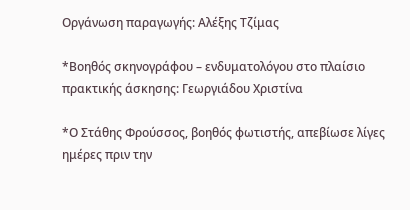Οργάνωση παραγωγής: Αλέξης Τζίμας

*Βοηθός σκηνογράφου – ενδυματολόγου στο πλαίσιο πρακτικής άσκησης: Γεωργιάδου Χριστίνα

*Ο Στάθης Φρούσσος, βοηθός φωτιστής, απεβίωσε λίγες ημέρες πριν την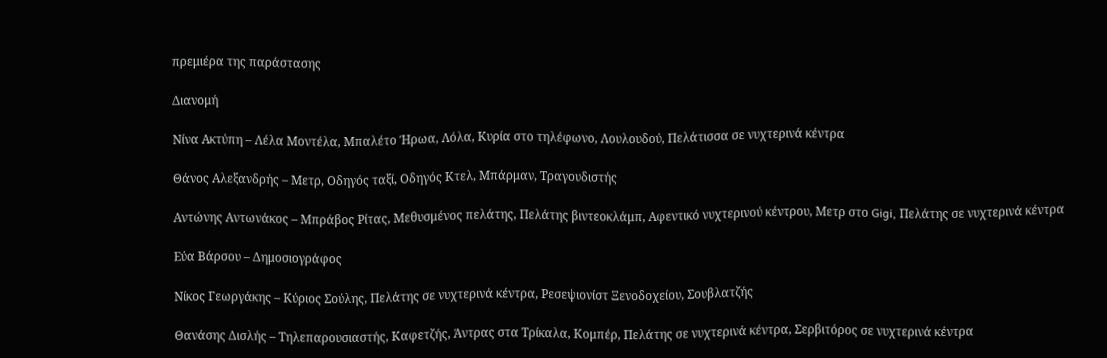πρεμιέρα της παράστασης

Διανομή

Νίνα Ακτύπη – Λέλα Μοντέλα, Μπαλέτο Ήρωα, Λόλα, Κυρία στο τηλέφωνο, Λουλουδού, Πελάτισσα σε νυχτερινά κέντρα

Θάνος Αλεξανδρής – Μετρ, Οδηγός ταξί, Οδηγός Κτελ, Μπάρμαν, Τραγουδιστής

Αντώνης Αντωνάκος – Μπράβος Ρίτας, Μεθυσμένος πελάτης, Πελάτης βιντεοκλάμπ, Αφεντικό νυχτερινού κέντρου, Μετρ στο Gigi, Πελάτης σε νυχτερινά κέντρα

Εύα Βάρσου – Δημοσιογράφος

Νίκος Γεωργάκης – Κύριος Σούλης, Πελάτης σε νυχτερινά κέντρα, Ρεσεψιονίστ Ξενοδοχείου, Σουβλατζής

Θανάσης Δισλής – Τηλεπαρουσιαστής, Καφετζής, Άντρας στα Τρίκαλα, Κομπέρ, Πελάτης σε νυχτερινά κέντρα, Σερβιτόρος σε νυχτερινά κέντρα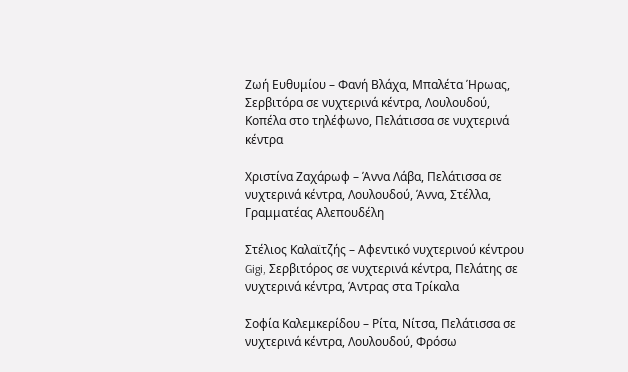Ζωή Ευθυμίου – Φανή Βλάχα, Μπαλέτα Ήρωας, Σερβιτόρα σε νυχτερινά κέντρα, Λουλουδού, Κοπέλα στο τηλέφωνο, Πελάτισσα σε νυχτερινά κέντρα

Χριστίνα Ζαχάρωφ – Άννα Λάβα, Πελάτισσα σε νυχτερινά κέντρα, Λουλουδού, Άννα, Στέλλα, Γραμματέας Αλεπουδέλη

Στέλιος Καλαϊτζής – Αφεντικό νυχτερινού κέντρου Gigi, Σερβιτόρος σε νυχτερινά κέντρα, Πελάτης σε νυχτερινά κέντρα, Άντρας στα Τρίκαλα

Σοφία Καλεμκερίδου – Ρίτα, Νίτσα, Πελάτισσα σε νυχτερινά κέντρα, Λουλουδού, Φρόσω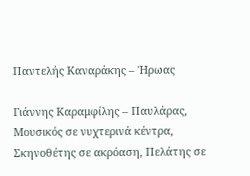Παντελής Καναράκης – Ήρωας

Γιάννης Καραμφίλης – Παυλάρας, Μουσικός σε νυχτερινά κέντρα, Σκηνοθέτης σε ακρόαση, Πελάτης σε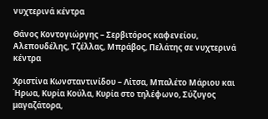νυχτερινά κέντρα

Θάνος Κοντογιώργης – Σερβιτόρος καφενείου, Αλεπουδέλης, Τζέλλας, Μπράβος, Πελάτης σε νυχτερινά κέντρα

Χριστίνα Κωνσταντινίδου – Λίτσα, Μπαλέτο Μάριου και Ήρωα, Κυρία Κούλα, Κυρία στο τηλέφωνο, Σύζυγος μαγαζάτορα,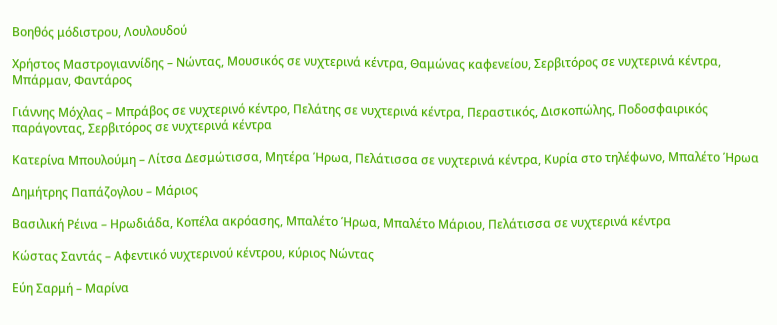Βοηθός μόδιστρου, Λουλουδού

Χρήστος Μαστρογιαννίδης – Νώντας, Μουσικός σε νυχτερινά κέντρα, Θαμώνας καφενείου, Σερβιτόρος σε νυχτερινά κέντρα, Μπάρμαν, Φαντάρος

Γιάννης Μόχλας – Μπράβος σε νυχτερινό κέντρο, Πελάτης σε νυχτερινά κέντρα, Περαστικός, Δισκοπώλης, Ποδοσφαιρικός παράγοντας, Σερβιτόρος σε νυχτερινά κέντρα

Κατερίνα Μπουλούμη – Λίτσα Δεσμώτισσα, Μητέρα Ήρωα, Πελάτισσα σε νυχτερινά κέντρα, Κυρία στο τηλέφωνο, Μπαλέτο Ήρωα

Δημήτρης Παπάζογλου – Μάριος

Βασιλική Ρέινα – Ηρωδιάδα, Κοπέλα ακρόασης, Μπαλέτο Ήρωα, Μπαλέτο Μάριου, Πελάτισσα σε νυχτερινά κέντρα

Κώστας Σαντάς – Αφεντικό νυχτερινού κέντρου, κύριος Νώντας

Εύη Σαρμή – Μαρίνα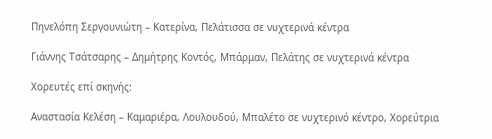Πηνελόπη Σεργουνιώτη – Κατερίνα, Πελάτισσα σε νυχτερινά κέντρα

Γιάννης Τσάτσαρης – Δημήτρης Κοντός, Μπάρμαν, Πελάτης σε νυχτερινά κέντρα

Χορευτές επί σκηνής:

Αναστασία Κελέση – Καμαριέρα, Λουλουδού, Μπαλέτο σε νυχτερινό κέντρο, Χορεύτρια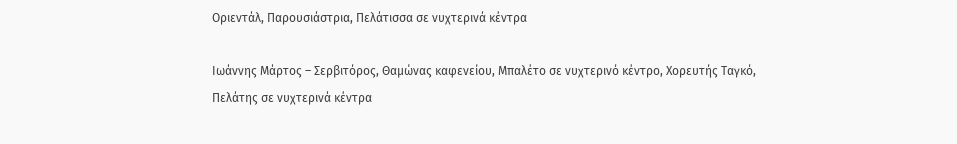Οριεντάλ, Παρουσιάστρια, Πελάτισσα σε νυχτερινά κέντρα

Ιωάννης Μάρτος – Σερβιτόρος, Θαμώνας καφενείου, Μπαλέτο σε νυχτερινό κέντρο, Χορευτής Ταγκό, Πελάτης σε νυχτερινά κέντρα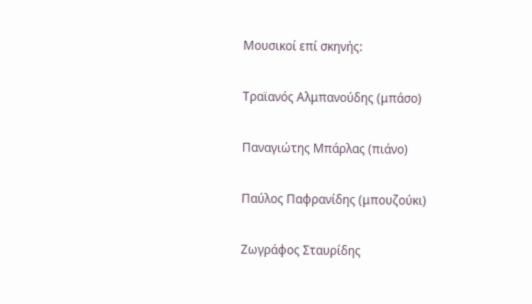Μουσικοί επί σκηνής:

Τραϊανός Αλμπανούδης (μπάσο)

Παναγιώτης Μπάρλας (πιάνο)

Παύλος Παφρανίδης (μπουζούκι)

Ζωγράφος Σταυρίδης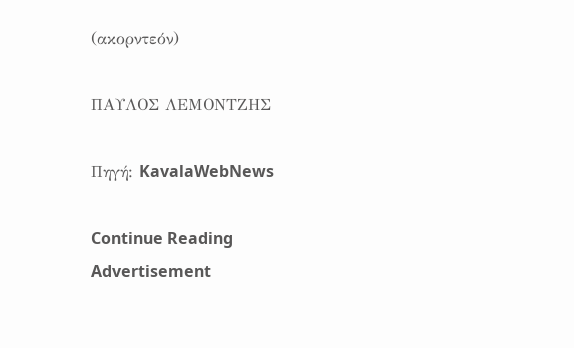(ακορντεόν)

ΠΑΥΛΟΣ ΛΕΜΟΝΤΖΗΣ

Πηγή: KavalaWebNews

Continue Reading
Advertisement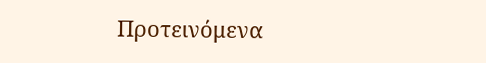Προτεινόμενα